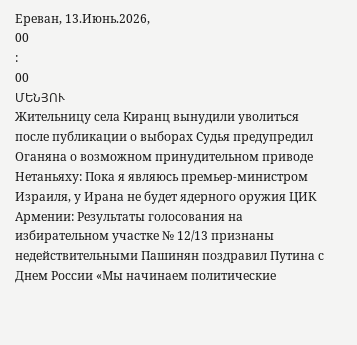Ереван, 13.Июнь.2026,
00
:
00
ՄԵՆՅՈՒ
Жительницу села Киранц вынудили уволиться после публикации о выборах Судья предупредил Оганяна о возможном принудительном приводе Нетаньяху: Пока я являюсь премьер-министром Израиля, у Ирана не будет ядерного оружия ЦИК Армении: Результаты голосования на избирательном участке № 12/13 признаны недействительными Пашинян поздравил Путина с Днем России «Мы начинаем политические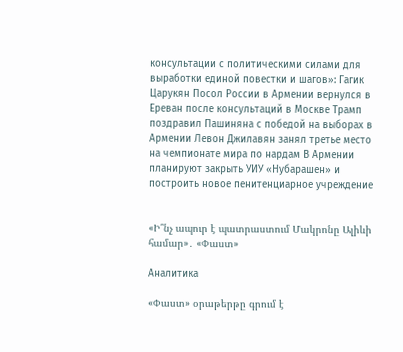консультации с политическими силами для выработки единой повестки и шагов»: Гагик Царукян Посол России в Армении вернулся в Ереван после консультаций в Москве Трамп поздравил Пашиняна с победой на выборах в Армении Левон Джилавян занял третье место на чемпионате мира по нардам В Армении планируют закрыть УИУ «Нубарашен» и построить новое пенитенциарное учреждение


«Ի՞նչ ապուր է պատրաստում Մակրոնը Ալիևի համար»․ «Փաստ»

Аналитика

«Փաստ» օրաթերթը գրում է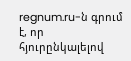regnum.ru-ն գրում է, որ հյուրընկալելով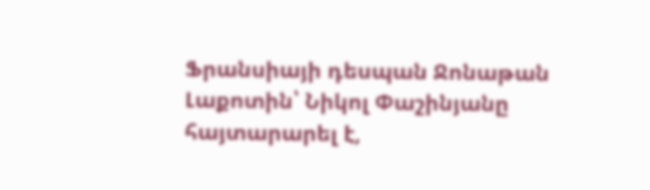Ֆրանսիայի դեսպան Ջոնաթան Լաքոտին՝ Նիկոլ Փաշինյանը հայտարարել է,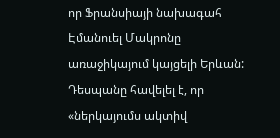որ Ֆրանսիայի նախագահ Էմանուել Մակրոնը առաջիկայում կայցելի Երևան: Դեսպանը հավելել է, որ «ներկայումս ակտիվ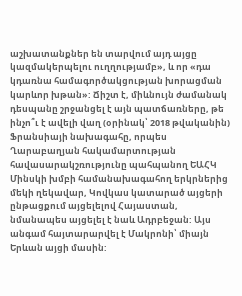աշխատանքներ են տարվում այդ այցը կազմակերպելու ուղղությամբ», և որ «դա կդառնա համագործակցության խորացման կարևոր խթան»: Ճիշտ է, միևնույն ժամանակ դեսպանը շրջանցել է այն պատճառները, թե ինչո՞ւ է ավելի վաղ (օրինակ՝ 2018 թվականին) Ֆրանսիայի նախագահը, որպես Ղարաբաղյան հակամարտության հավասարակշռությունը պահպանող ԵԱՀԿ Մինսկի խմբի համանախագահող երկրներից մեկի ղեկավար, Կովկաս կատարած այցերի ընթացքում այցելելով Հայաստան, նմանապես այցելել է նաև Ադրբեջան: Այս անգամ հայտարարվել է Մակրոնի՝ միայն Երևան այցի մասին: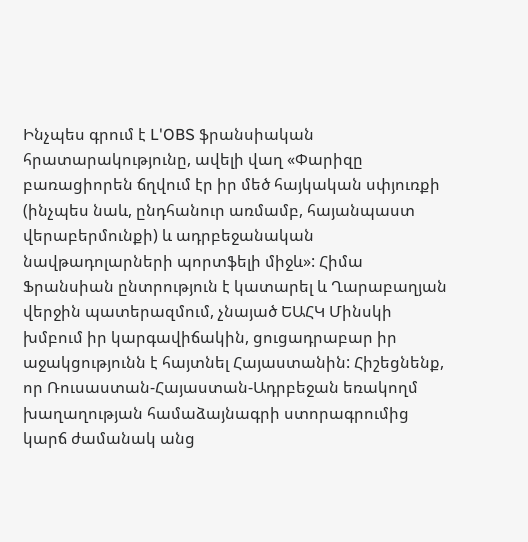Ինչպես գրում է L'OBS ֆրանսիական հրատարակությունը, ավելի վաղ «Փարիզը բառացիորեն ճղվում էր իր մեծ հայկական սփյուռքի (ինչպես նաև, ընդհանուր առմամբ, հայանպաստ վերաբերմունքի) և ադրբեջանական նավթադոլարների պորտֆելի միջև»: Հիմա Ֆրանսիան ընտրություն է կատարել և Ղարաբաղյան վերջին պատերազմում, չնայած ԵԱՀԿ Մինսկի խմբում իր կարգավիճակին, ցուցադրաբար իր աջակցությունն է հայտնել Հայաստանին: Հիշեցնենք, որ Ռուսաստան-Հայաստան-Ադրբեջան եռակողմ խաղաղության համաձայնագրի ստորագրումից կարճ ժամանակ անց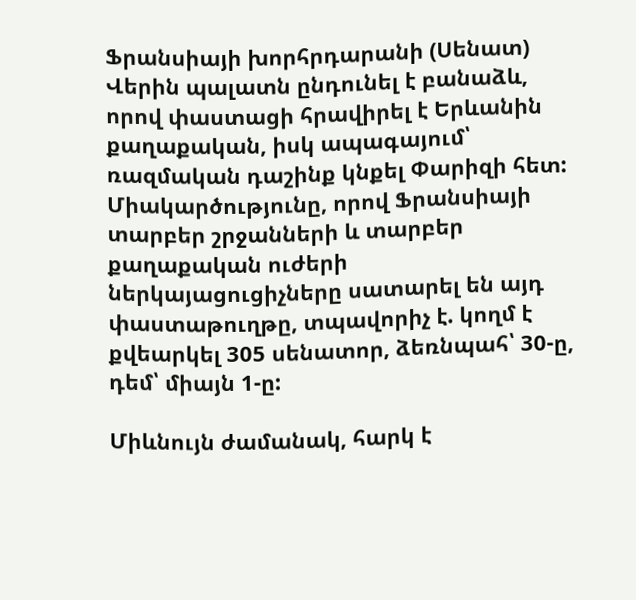Ֆրանսիայի խորհրդարանի (Սենատ) Վերին պալատն ընդունել է բանաձև, որով փաստացի հրավիրել է Երևանին քաղաքական, իսկ ապագայում՝ ռազմական դաշինք կնքել Փարիզի հետ: Միակարծությունը, որով Ֆրանսիայի տարբեր շրջանների և տարբեր քաղաքական ուժերի ներկայացուցիչները սատարել են այդ փաստաթուղթը, տպավորիչ է. կողմ է քվեարկել 305 սենատոր, ձեռնպահ՝ 30-ը, դեմ՝ միայն 1-ը:

Միևնույն ժամանակ, հարկ է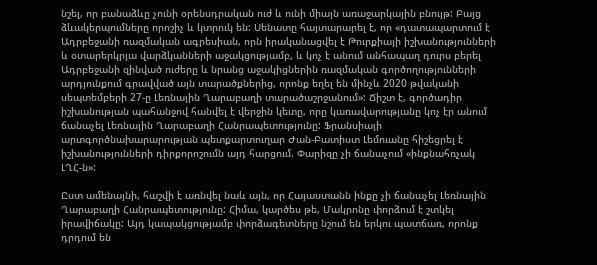նշել, որ բանաձևը չունի օրենսդրական ուժ և ունի միայն առաջարկային բնույթ: Բայց ձևակերպումները որոշիչ և կտրուկ են: Սենատը հայտարարել է, որ «դատապարտում է Ադրբեջանի ռազմական ագրեսիան, որն իրականացվել է Թուրքիայի իշխանությունների և օտարերկրյա վարձկանների աջակցությամբ, և կոչ է անում անհապաղ դուրս բերել Ադրբեջանի զինված ուժերը և նրանց աջակիցներին ռազմական գործողությունների արդյունքում գրավված այն տարածքներից, որոնք եղել են մինչև 2020 թվականի սեպտեմբերի 27-ը Լեռնային Ղարաբաղի տարածաշրջանում»: Ճիշտ է, գործադիր իշխանության պահանջով հանվել է վերջին կետը, որը կառավարությանը կոչ էր անում ճանաչել Լեռնային Ղարաբաղի Հանրապետությունը: Ֆրանսիայի արտգործնախարարության պետքարտուղար Ժան-Բատիստ Լեմուանը հիշեցրել է իշխանությունների դիրքորոշումն այդ հարցում. Փարիզը չի ճանաչում «ինքնահռչակ ԼՂՀ-ն»:

Ըստ ամենայնի, հաշվի է առնվել նաև այն, որ Հայաստանն ինքը չի ճանաչել Լեռնային Ղարաբաղի Հանրապետությունը: Հիմա, կարծես թե, Մակրոնը փորձում է շտկել իրավիճակը: Այդ կապակցությամբ փորձագետները նշում են երկու պատճառ, որոնք դրդում են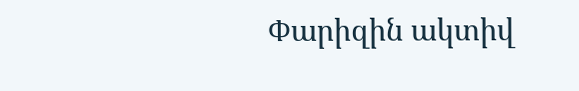Փարիզին ակտիվ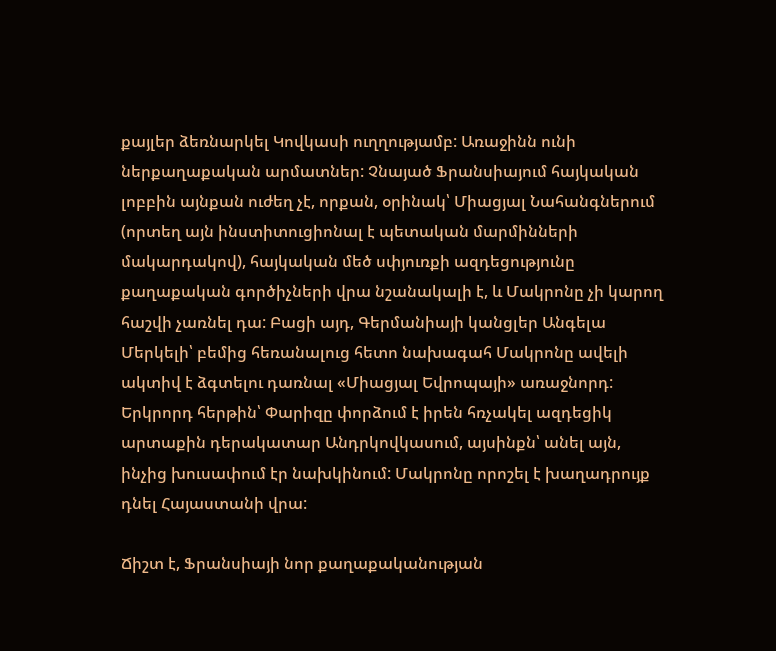քայլեր ձեռնարկել Կովկասի ուղղությամբ: Առաջինն ունի ներքաղաքական արմատներ: Չնայած Ֆրանսիայում հայկական լոբբին այնքան ուժեղ չէ, որքան, օրինակ՝ Միացյալ Նահանգներում (որտեղ այն ինստիտուցիոնալ է պետական մարմինների մակարդակով), հայկական մեծ սփյուռքի ազդեցությունը քաղաքական գործիչների վրա նշանակալի է, և Մակրոնը չի կարող հաշվի չառնել դա: Բացի այդ, Գերմանիայի կանցլեր Անգելա Մերկելի՝ բեմից հեռանալուց հետո նախագահ Մակրոնը ավելի ակտիվ է ձգտելու դառնալ «Միացյալ Եվրոպայի» առաջնորդ: Երկրորդ հերթին՝ Փարիզը փորձում է իրեն հռչակել ազդեցիկ արտաքին դերակատար Անդրկովկասում, այսինքն՝ անել այն, ինչից խուսափում էր նախկինում: Մակրոնը որոշել է խաղադրույք դնել Հայաստանի վրա:

Ճիշտ է, Ֆրանսիայի նոր քաղաքականության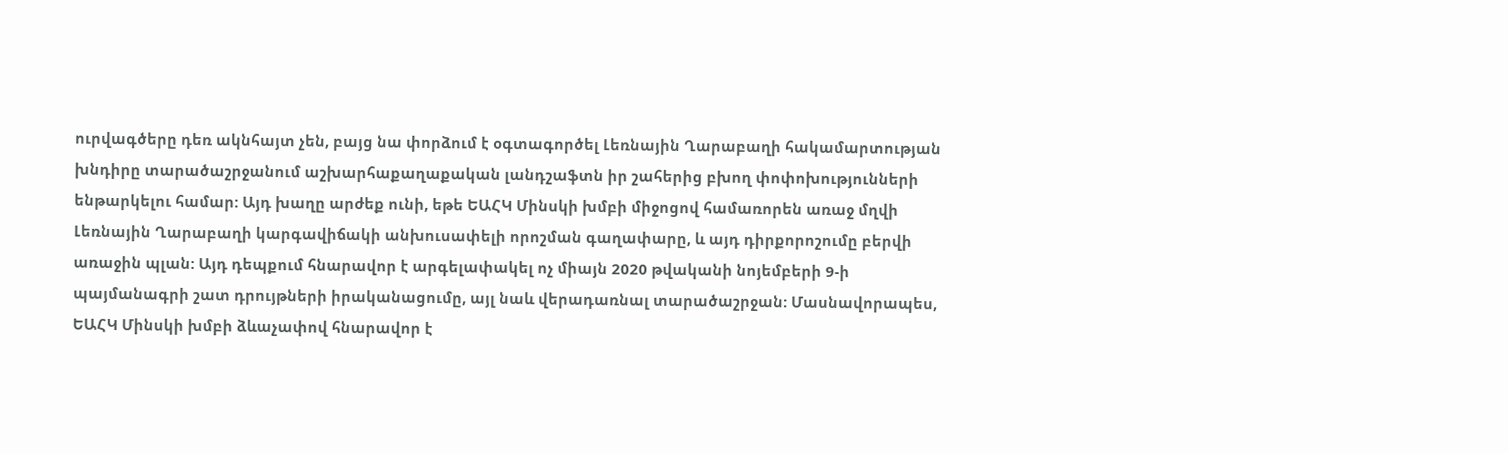ուրվագծերը դեռ ակնհայտ չեն, բայց նա փորձում է օգտագործել Լեռնային Ղարաբաղի հակամարտության խնդիրը տարածաշրջանում աշխարհաքաղաքական լանդշաֆտն իր շահերից բխող փոփոխությունների ենթարկելու համար: Այդ խաղը արժեք ունի, եթե ԵԱՀԿ Մինսկի խմբի միջոցով համառորեն առաջ մղվի Լեռնային Ղարաբաղի կարգավիճակի անխուսափելի որոշման գաղափարը, և այդ դիրքորոշումը բերվի առաջին պլան: Այդ դեպքում հնարավոր է արգելափակել ոչ միայն 2020 թվականի նոյեմբերի 9-ի պայմանագրի շատ դրույթների իրականացումը, այլ նաև վերադառնալ տարածաշրջան: Մասնավորապես, ԵԱՀԿ Մինսկի խմբի ձևաչափով հնարավոր է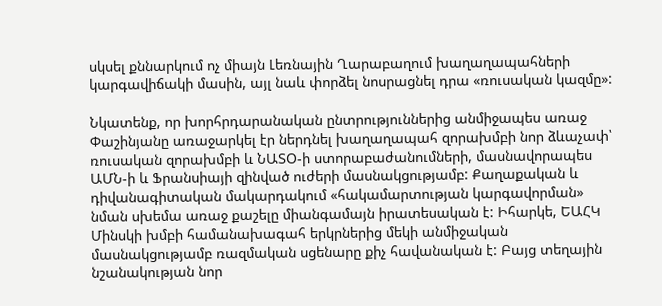սկսել քննարկում ոչ միայն Լեռնային Ղարաբաղում խաղաղապահների կարգավիճակի մասին, այլ նաև փորձել նոսրացնել դրա «ռուսական կազմը»:

Նկատենք, որ խորհրդարանական ընտրություններից անմիջապես առաջ Փաշինյանը առաջարկել էր ներդնել խաղաղապահ զորախմբի նոր ձևաչափ՝ ռուսական զորախմբի և ՆԱՏՕ-ի ստորաբաժանումների, մասնավորապես ԱՄՆ-ի և Ֆրանսիայի զինված ուժերի մասնակցությամբ: Քաղաքական և դիվանագիտական մակարդակում «հակամարտության կարգավորման» նման սխեմա առաջ քաշելը միանգամայն իրատեսական է: Իհարկե, ԵԱՀԿ Մինսկի խմբի համանախագահ երկրներից մեկի անմիջական մասնակցությամբ ռազմական սցենարը քիչ հավանական է: Բայց տեղային նշանակության նոր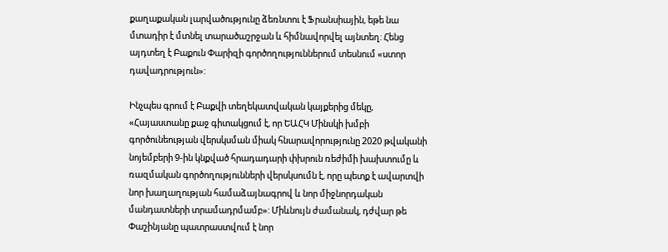քաղաքական լարվածությունը ձեռնտու է Ֆրանսիային, եթե նա մտադիր է մտնել տարածաշրջան և հիմնավորվել այնտեղ: Հենց այդտեղ է Բաքուն Փարիզի գործողություններում տեսնում «ստոր դավադրություն»:

Ինչպես գրում է Բաքվի տեղեկատվական կայքերից մեկը, «Հայաստանը քաջ գիտակցում է, որ ԵԱՀԿ Մինսկի խմբի գործունեության վերսկսման միակ հնարավորությունը 2020 թվականի նոյեմբերի 9-ին կնքված հրադադարի փխրուն ռեժիմի խախտումը և ռազմական գործողությունների վերսկսումն է, որը պետք է ավարտվի նոր խաղաղության համաձայնագրով և նոր միջնորդական մանդատների տրամադրմամբ»: Միևնույն ժամանակ, դժվար թե Փաշինյանը պատրաստվում է նոր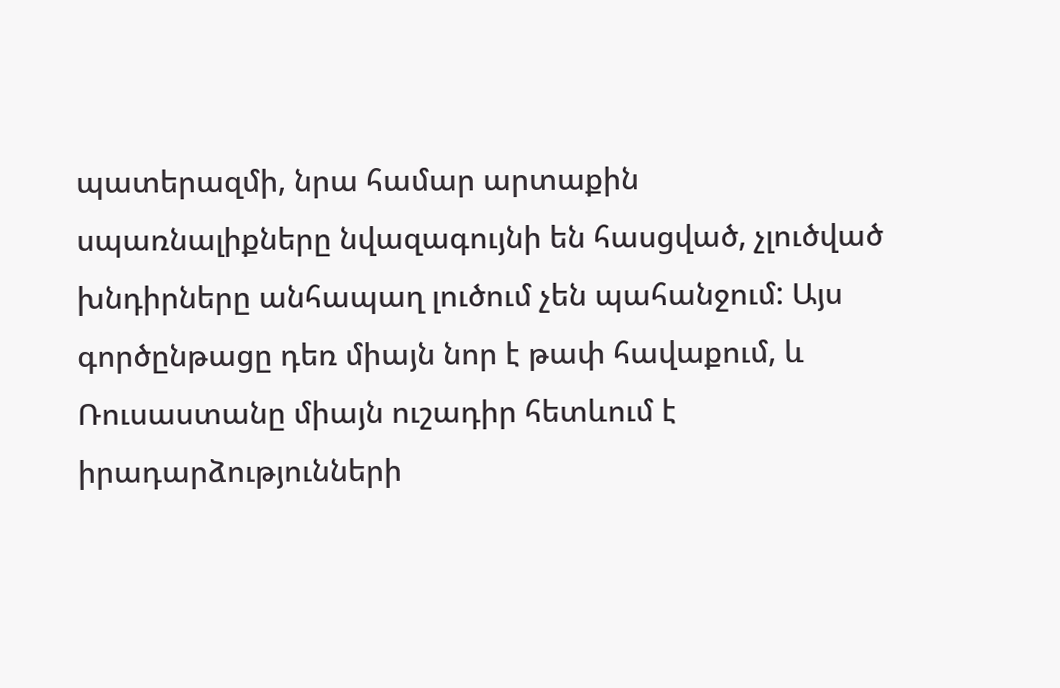պատերազմի, նրա համար արտաքին սպառնալիքները նվազագույնի են հասցված, չլուծված խնդիրները անհապաղ լուծում չեն պահանջում: Այս գործընթացը դեռ միայն նոր է թափ հավաքում, և Ռուսաստանը միայն ուշադիր հետևում է իրադարձությունների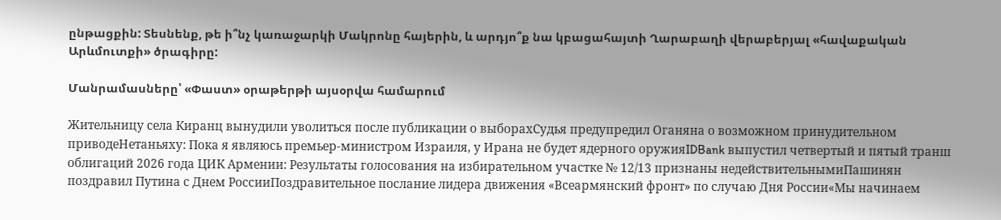ընթացքին: Տեսնենք, թե ի՞նչ կառաջարկի Մակրոնը հայերին, և արդյո՞ք նա կբացահայտի Ղարաբաղի վերաբերյալ «հավաքական Արևմուտքի» ծրագիրը:

Մանրամասները՝ «Փաստ» օրաթերթի այսօրվա համարում

Жительницу села Киранц вынудили уволиться после публикации о выборахСудья предупредил Оганяна о возможном принудительном приводеНетаньяху: Пока я являюсь премьер-министром Израиля, у Ирана не будет ядерного оружияIDBank выпустил четвертый и пятый транш облигаций 2026 года ЦИК Армении: Результаты голосования на избирательном участке № 12/13 признаны недействительнымиПашинян поздравил Путина с Днем РоссииПоздравительное послание лидера движения «Всеармянский фронт» по случаю Дня России«Мы начинаем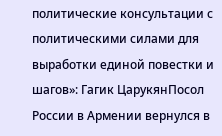политические консультации с политическими силами для выработки единой повестки и шагов»: Гагик ЦарукянПосол России в Армении вернулся в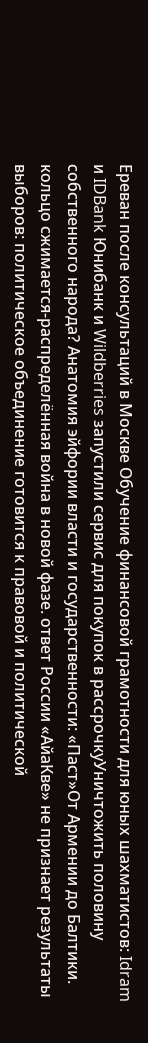Ереван после консультаций в Москве Обучение финансовой грамотности для юных шахматистов: Idram и IDBank Юнибанк и Wildberries запустили сервис для покупок в рассрочкуУничтожить половину собственного народа? Анатомия эйфории власти и государственности: «Паст»От Армении до Балтики. кольцо сжимается-распределённая война в новой фазе. ответ России «АйаКве» не признает результаты выборов: политическое объединение готовится к правовой и политической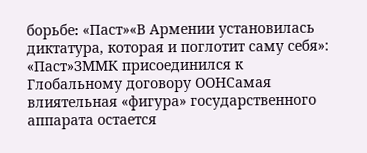борьбе։ «Паст»«В Армении установилась диктатура, которая и поглотит саму себя»: «Паст»ЗММК присоединился к Глобальному договору ООНСамая влиятельная «фигура» государственного аппарата остается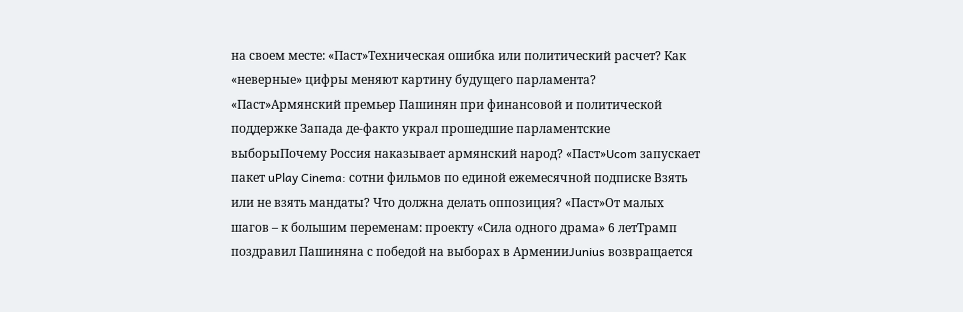на своем месте: «Паст»Техническая ошибка или политический расчет? Как «неверные» цифры меняют картину будущего парламента? «Паст»Армянский премьер Пашинян при финансовой и политической поддержке Запада де-факто украл прошедшие парламентские выборыПочему Россия наказывает армянский народ? «Паст»Ucom запускает пакет uPlay Cinema: сотни фильмов по единой ежемесячной подписке Взять или не взять мандаты? Что должна делать оппозиция? «Паст»От малых шагов – к большим переменам: проекту «Сила одного драма» 6 летТрамп поздравил Пашиняна с победой на выборах в АрменииJunius возвращается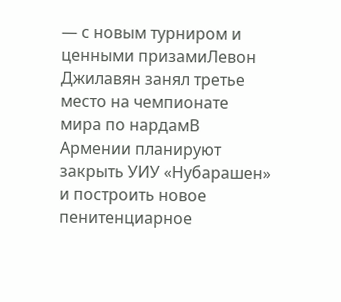— с новым турниром и ценными призамиЛевон Джилавян занял третье место на чемпионате мира по нардамВ Армении планируют закрыть УИУ «Нубарашен» и построить новое пенитенциарное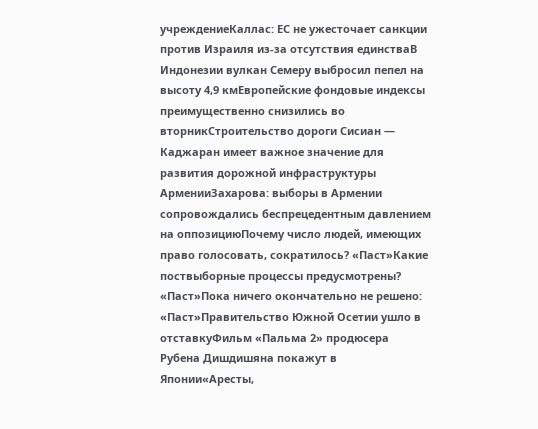учреждениеКаллас: ЕС не ужесточает санкции против Израиля из-за отсутствия единстваВ Индонезии вулкан Семеру выбросил пепел на высоту 4,9 кмЕвропейские фондовые индексы преимущественно снизились во вторникСтроительство дороги Сисиан — Каджаран имеет важное значение для развития дорожной инфраструктуры АрменииЗахарова: выборы в Армении сопровождались беспрецедентным давлением на оппозициюПочему число людей, имеющих право голосовать, сократилось? «Паст»Какие поствыборные процессы предусмотрены? «Паст»Пока ничего окончательно не решено: «Паст»Правительство Южной Осетии ушло в отставкуФильм «Пальма 2» продюсера Рубена Дишдишяна покажут в Японии«Аресты,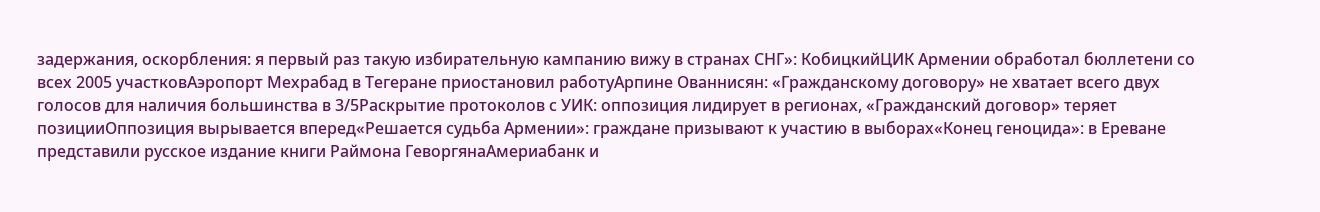задержания, оскорбления: я первый раз такую избирательную кампанию вижу в странах СНГ»: КобицкийЦИК Армении обработал бюллетени со всех 2005 участковАэропорт Мехрабад в Тегеране приостановил работуАрпине Ованнисян: «Гражданскому договору» не хватает всего двух голосов для наличия большинства в 3/5Раскрытие протоколов с УИК: оппозиция лидирует в регионах, «Гражданский договор» теряет позицииОппозиция вырывается вперед«Решается судьба Армении»: граждане призывают к участию в выборах«Конец геноцида»: в Ереване представили русское издание книги Раймона ГеворгянаАмериабанк и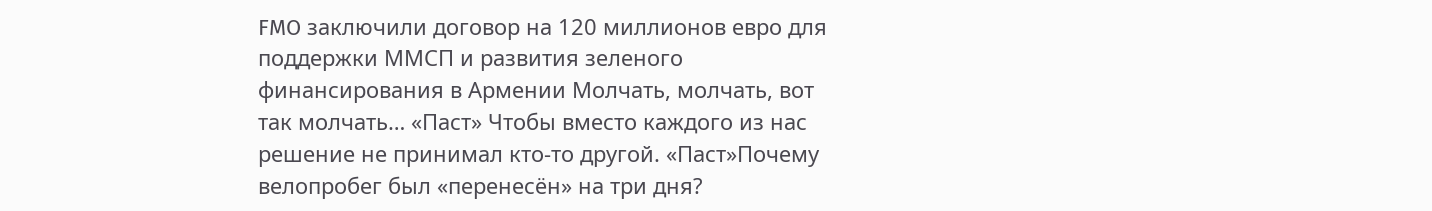FMO заключили договор на 120 миллионов евро для поддержки ММСП и развития зеленого финансирования в Армении Молчать, молчать, вот так молчать… «Паст» Чтобы вместо каждого из нас решение не принимал кто-то другой. «Паст»Почему велопробег был «перенесён» на три дня?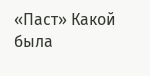«Паст» Какой была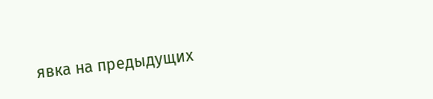явка на предыдущих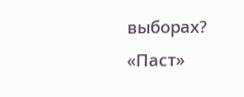выборах? «Паст»